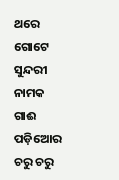ଥରେ ଗୋଟେ ସୁନ୍ଦରୀ ନାମକ ଗାଈ ପଡ଼ିଆେର ଚରୁ ଚରୁ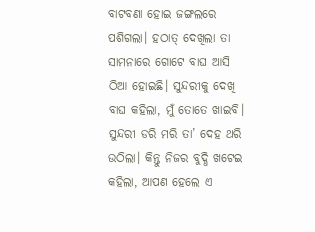ବାଟବଣା ହୋଇ ଜଙ୍ଗଲରେ ପଶିଗଲା। ହଠାତ୍ ଦେଖିଲା ତା ସାମନାରେ ଗୋଟେ ବାଘ ଆସି ଠିଆ ହୋଇଛି। ସୁନ୍ଦରୀକୁ ଦେଖି ବାଘ କହିଲା, ମୁଁ ତୋତେ ଖାଇବି। ସୁନ୍ଦରୀ ଡରି ମରି ତା’ ଦେହ ଥରି ଉଠିଲା। କିନ୍ତୁ ନିଜର ବୁଦ୍ଧି ଖଟେଇ କହିଲା, ଆପଣ ହେଲେ ଏ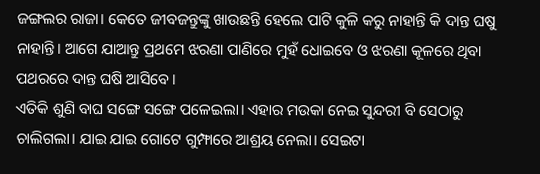ଜଙ୍ଗଲର ରାଜା। କେତେ ଜୀବଜନ୍ତୁଙ୍କୁ ଖାଉଛନ୍ତି ହେଲେ ପାଟି କୁଳି କରୁ ନାହାନ୍ତି କି ଦାନ୍ତ ଘଷୁ ନାହାନ୍ତି। ଆଗେ ଯାଆନ୍ତୁ ପ୍ରଥମେ ଝରଣା ପାଣିରେ ମୁହଁ ଧୋଇବେ ଓ ଝରଣା କୂଳରେ ଥିବା ପଥରରେ ଦାନ୍ତ ଘଷି ଆସିବେ।
ଏତିକି ଶୁଣି ବାଘ ସଙ୍ଗେ ସଙ୍ଗେ ପଳେଇଲା। ଏହାର ମଉକା ନେଇ ସୁନ୍ଦରୀ ବି ସେଠାରୁ ଚାଲିଗଲା। ଯାଇ ଯାଇ ଗୋଟେ ଗୁମ୍ଫାରେ ଆଶ୍ରୟ ନେଲା। ସେଇଟା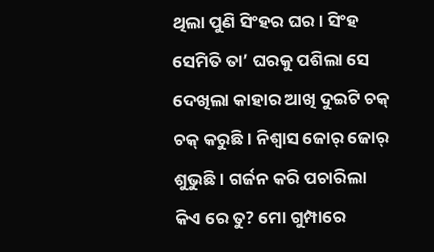ଥିଲା ପୁଣି ସିଂହର ଘର। ସିଂହ ସେମିତି ତା’ ଘରକୁ ପଶିଲା ସେ ଦେଖିଲା କାହାର ଆଖି ଦୁଇଟି ଚକ୍ ଚକ୍ କରୁଛି। ନିଶ୍ବାସ ଜୋର୍ ଜୋର୍ ଶୁଭୁଛି। ଗର୍ଜନ କରି ପଚାରିଲା କିଏ ରେ ତୁ? ମୋ ଗୁମ୍ପାରେ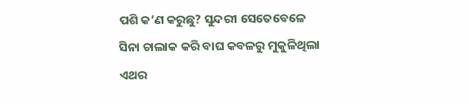ପଶି କ’ଣ କରୁଛୁ? ସୁନ୍ଦରୀ ସେତେବେଳେ ସିନା ଚାଲାକ କରି ବାଘ କବଳରୁ ମୁକୁଳିଥିଲା ଏଥର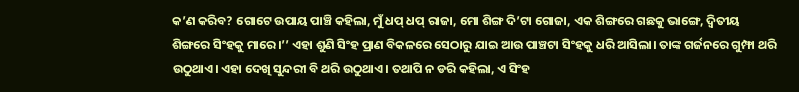କ’ଣ କରିବ? ଗୋଟେ ଉପାୟ ପାଞ୍ଚି କହିଲା, ମୁଁ ଧପ୍ ଧପ୍ ରାଜା, ମୋ ଶିଙ୍ଗ ଦି’ଟା ଗୋଜା, ଏକ ଶିଙ୍ଗରେ ଗଛକୁ ଭାଙ୍ଗେ, ଦ୍ବିତୀୟ ଶିଙ୍ଗରେ ସିଂହକୁ ମାରେ।’’ ଏହା ଶୁଣି ସିଂହ ପ୍ରାଣ ବିକଳରେ ସେଠାରୁ ଯାଇ ଆଉ ପାଞ୍ଚଟା ସିଂହକୁ ଧରି ଆସିଲା। ତାଙ୍କ ଗର୍ଜନରେ ଗୁମ୍ଫା ଥରି ଉଠୁଥାଏ। ଏହା ଦେଖି ସୁନ୍ଦରୀ ବି ଥରି ଉଠୁଥାଏ। ତଥାପି ନ ଡରି କହିଲା, ଏ ସିଂହ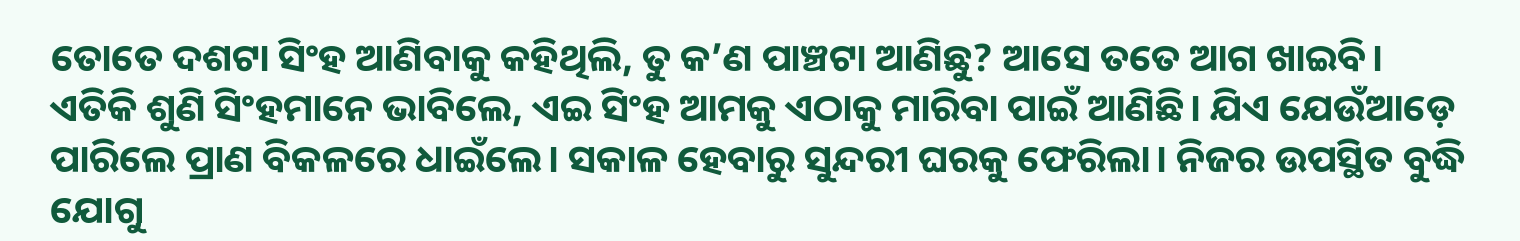ତୋତେ ଦଶଟା ସିଂହ ଆଣିବାକୁ କହିଥିଲି, ତୁ କ’ଣ ପାଞ୍ଚଟା ଆଣିଛୁ? ଆସେ ତତେ ଆଗ ଖାଇବି।
ଏତିକି ଶୁଣି ସିଂହମାନେ ଭାବିଲେ, ଏଇ ସିଂହ ଆମକୁ ଏଠାକୁ ମାରିବା ପାଇଁ ଆଣିଛି। ଯିଏ ଯେଉଁଆଡ଼େ ପାରିଲେ ପ୍ରାଣ ବିକଳରେ ଧାଇଁଲେ। ସକାଳ ହେବାରୁ ସୁନ୍ଦରୀ ଘରକୁ ଫେରିଲା। ନିଜର ଉପସ୍ଥିତ ବୁଦ୍ଧି ଯୋଗୁ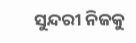ସୁନ୍ଦରୀ ନିଜକୁ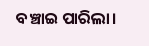ବଞ୍ଚାଇ ପାରିଲା।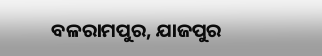ବଳରାମପୁର, ଯାଜପୁର